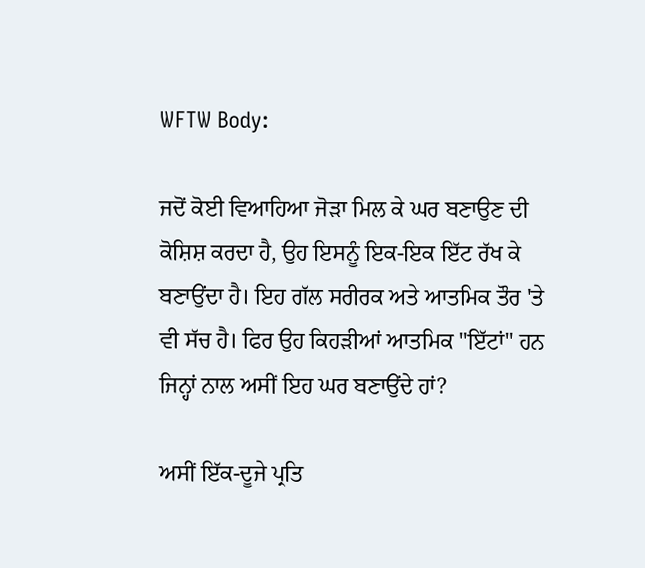WFTW Body:

ਜਦੋਂ ਕੋਈ ਵਿਆਹਿਆ ਜੋੜਾ ਮਿਲ ਕੇ ਘਰ ਬਣਾਉਣ ਦੀ ਕੋਸ਼ਿਸ਼ ਕਰਦਾ ਹੈ, ਉਹ ਇਸਨੂੰ ਇਕ-ਇਕ ਇੱਟ ਰੱਖ ਕੇ ਬਣਾਉਂਦਾ ਹੈ। ਇਹ ਗੱਲ ਸਰੀਰਕ ਅਤੇ ਆਤਮਿਕ ਤੌਰ 'ਤੇ ਵੀ ਸੱਚ ਹੈ। ਫਿਰ ਉਹ ਕਿਹੜੀਆਂ ਆਤਮਿਕ "ਇੱਟਾਂ" ਹਨ ਜਿਨ੍ਹਾਂ ਨਾਲ ਅਸੀਂ ਇਹ ਘਰ ਬਣਾਉਂਦੇ ਹਾਂ?

ਅਸੀਂ ਇੱਕ-ਦੂਜੇ ਪ੍ਰਤਿ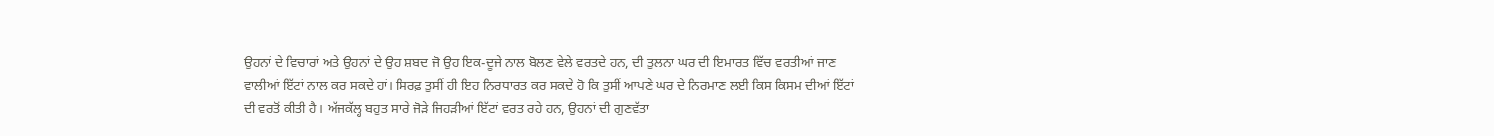ਉਹਨਾਂ ਦੇ ਵਿਚਾਰਾਂ ਅਤੇ ਉਹਨਾਂ ਦੇ ਉਹ ਸ਼ਬਦ ਜੋ ਉਹ ਇਕ-ਦੂਜੇ ਨਾਲ ਬੋਲਣ ਵੇਲੇ ਵਰਤਦੇ ਹਨ, ਦੀ ਤੁਲਨਾ ਘਰ ਦੀ ਇਮਾਰਤ ਵਿੱਚ ਵਰਤੀਆਂ ਜਾਣ ਵਾਲੀਆਂ ਇੱਟਾਂ ਨਾਲ ਕਰ ਸਕਦੇ ਹਾਂ। ਸਿਰਫ਼ ਤੁਸੀਂ ਹੀ ਇਹ ਨਿਰਧਾਰਤ ਕਰ ਸਕਦੇ ਹੋ ਕਿ ਤੁਸੀਂ ਆਪਣੇ ਘਰ ਦੇ ਨਿਰਮਾਣ ਲਈ ਕਿਸ ਕਿਸਮ ਦੀਆਂ ਇੱਟਾਂ ਦੀ ਵਰਤੋਂ ਕੀਤੀ ਹੈ। ਅੱਜਕੱਲ੍ਹ ਬਹੁਤ ਸਾਰੇ ਜੋੜੇ ਜਿਹੜੀਆਂ ਇੱਟਾਂ ਵਰਤ ਰਹੇ ਹਨ, ਉਹਨਾਂ ਦੀ ਗੁਣਵੱਤਾ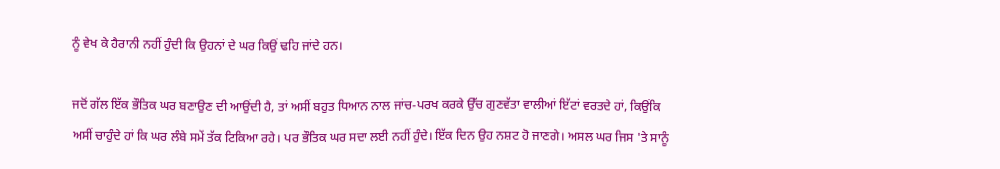ਨੂੰ ਵੇਖ ਕੇ ਹੈਰਾਨੀ ਨਹੀਂ ਹੁੰਦੀ ਕਿ ਉਹਨਾਂ ਦੇ ਘਰ ਕਿਉਂ ਢਹਿ ਜਾਂਦੇ ਹਨ।

ਜਦੋਂ ਗੱਲ ਇੱਕ ਭੌਤਿਕ ਘਰ ਬਣਾਉਣ ਦੀ ਆਉਂਦੀ ਹੈ, ਤਾਂ ਅਸੀਂ ਬਹੁਤ ਧਿਆਨ ਨਾਲ ਜਾਂਚ-ਪਰਖ ਕਰਕੇ ਉੱਚ ਗੁਣਵੱਤਾ ਵਾਲੀਆਂ ਇੱਟਾਂ ਵਰਤਦੇ ਹਾਂ, ਕਿਉਂਕਿ ਅਸੀਂ ਚਾਹੁੰਦੇ ਹਾਂ ਕਿ ਘਰ ਲੰਬੇ ਸਮੇਂ ਤੱਕ ਟਿਕਿਆ ਰਹੇ। ਪਰ ਭੌਤਿਕ ਘਰ ਸਦਾ ਲਈ ਨਹੀਂ ਹੁੰਦੇ। ਇੱਕ ਦਿਨ ਉਹ ਨਸ਼ਟ ਹੋ ਜਾਣਗੇ। ਅਸਲ ਘਰ ਜਿਸ 'ਤੇ ਸਾਨੂੰ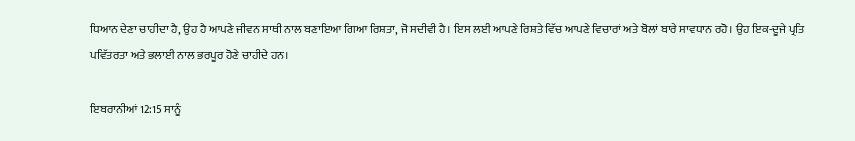ਧਿਆਨ ਦੇਣਾ ਚਾਹੀਦਾ ਹੈ, ਉਹ ਹੈ ਆਪਣੇ ਜੀਵਨ ਸਾਥੀ ਨਾਲ ਬਣਾਇਆ ਗਿਆ ਰਿਸ਼ਤਾ, ਜੋ ਸਦੀਵੀ ਹੈ। ਇਸ ਲਈ ਆਪਣੇ ਰਿਸ਼ਤੇ ਵਿੱਚ ਆਪਣੇ ਵਿਚਾਰਾਂ ਅਤੇ ਬੋਲਾਂ ਬਾਰੇ ਸਾਵਧਾਨ ਰਹੋ। ਉਹ ਇਕ-ਦੂਜੇ ਪ੍ਰਤਿ ਪਵਿੱਤਰਤਾ ਅਤੇ ਭਲਾਈ ਨਾਲ ਭਰਪੂਰ ਹੋਣੇ ਚਾਹੀਦੇ ਹਨ।

ਇਬਰਾਨੀਆਂ 12:15 ਸਾਨੂੰ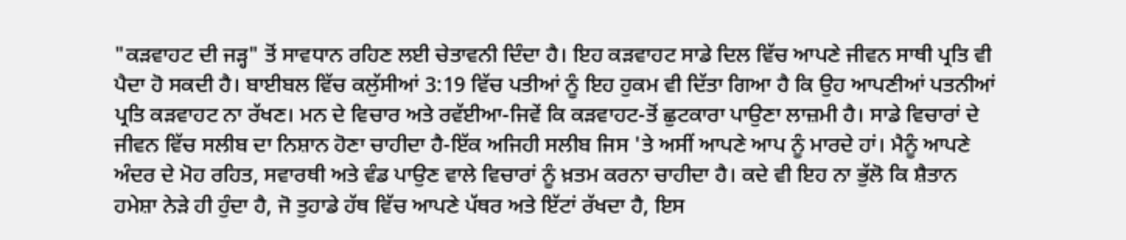"ਕੜਵਾਹਟ ਦੀ ਜੜ੍ਹ" ਤੋਂ ਸਾਵਧਾਨ ਰਹਿਣ ਲਈ ਚੇਤਾਵਨੀ ਦਿੰਦਾ ਹੈ। ਇਹ ਕੜਵਾਹਟ ਸਾਡੇ ਦਿਲ ਵਿੱਚ ਆਪਣੇ ਜੀਵਨ ਸਾਥੀ ਪ੍ਰਤਿ ਵੀ ਪੈਦਾ ਹੋ ਸਕਦੀ ਹੈ। ਬਾਈਬਲ ਵਿੱਚ ਕਲੁੱਸੀਆਂ 3:19 ਵਿੱਚ ਪਤੀਆਂ ਨੂੰ ਇਹ ਹੁਕਮ ਵੀ ਦਿੱਤਾ ਗਿਆ ਹੈ ਕਿ ਉਹ ਆਪਣੀਆਂ ਪਤਨੀਆਂ ਪ੍ਰਤਿ ਕੜਵਾਹਟ ਨਾ ਰੱਖਣ। ਮਨ ਦੇ ਵਿਚਾਰ ਅਤੇ ਰਵੱਈਆ-ਜਿਵੇਂ ਕਿ ਕੜਵਾਹਟ-ਤੋਂ ਛੁਟਕਾਰਾ ਪਾਉਣਾ ਲਾਜ਼ਮੀ ਹੈ। ਸਾਡੇ ਵਿਚਾਰਾਂ ਦੇ ਜੀਵਨ ਵਿੱਚ ਸਲੀਬ ਦਾ ਨਿਸ਼ਾਨ ਹੋਣਾ ਚਾਹੀਦਾ ਹੈ-ਇੱਕ ਅਜਿਹੀ ਸਲੀਬ ਜਿਸ 'ਤੇ ਅਸੀਂ ਆਪਣੇ ਆਪ ਨੂੰ ਮਾਰਦੇ ਹਾਂ। ਮੈਨੂੰ ਆਪਣੇ ਅੰਦਰ ਦੇ ਮੋਹ ਰਹਿਤ, ਸਵਾਰਥੀ ਅਤੇ ਵੰਡ ਪਾਉਣ ਵਾਲੇ ਵਿਚਾਰਾਂ ਨੂੰ ਖ਼ਤਮ ਕਰਨਾ ਚਾਹੀਦਾ ਹੈ। ਕਦੇ ਵੀ ਇਹ ਨਾ ਭੁੱਲੋ ਕਿ ਸ਼ੈਤਾਨ ਹਮੇਸ਼ਾ ਨੇੜੇ ਹੀ ਹੁੰਦਾ ਹੈ, ਜੋ ਤੁਹਾਡੇ ਹੱਥ ਵਿੱਚ ਆਪਣੇ ਪੱਥਰ ਅਤੇ ਇੱਟਾਂ ਰੱਖਦਾ ਹੈ, ਇਸ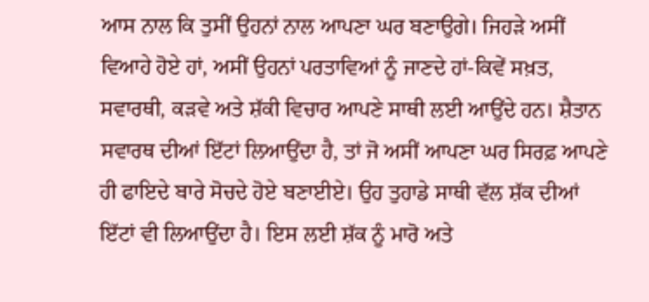ਆਸ ਨਾਲ ਕਿ ਤੁਸੀਂ ਉਹਨਾਂ ਨਾਲ ਆਪਣਾ ਘਰ ਬਣਾਉਗੇ। ਜਿਹੜੇ ਅਸੀਂ ਵਿਆਹੇ ਹੋਏ ਹਾਂ, ਅਸੀਂ ਉਹਨਾਂ ਪਰਤਾਵਿਆਂ ਨੂੰ ਜਾਣਦੇ ਹਾਂ-ਕਿਵੇਂ ਸਖ਼ਤ, ਸਵਾਰਥੀ, ਕੜਵੇ ਅਤੇ ਸ਼ੱਕੀ ਵਿਚਾਰ ਆਪਣੇ ਸਾਥੀ ਲਈ ਆਉਂਦੇ ਹਨ। ਸ਼ੈਤਾਨ ਸਵਾਰਥ ਦੀਆਂ ਇੱਟਾਂ ਲਿਆਉਂਦਾ ਹੈ, ਤਾਂ ਜੋ ਅਸੀਂ ਆਪਣਾ ਘਰ ਸਿਰਫ਼ ਆਪਣੇ ਹੀ ਫਾਇਦੇ ਬਾਰੇ ਸੋਚਦੇ ਹੋਏ ਬਣਾਈਏ। ਉਹ ਤੁਹਾਡੇ ਸਾਥੀ ਵੱਲ ਸ਼ੱਕ ਦੀਆਂ ਇੱਟਾਂ ਵੀ ਲਿਆਉਂਦਾ ਹੈ। ਇਸ ਲਈ ਸ਼ੱਕ ਨੂੰ ਮਾਰੋ ਅਤੇ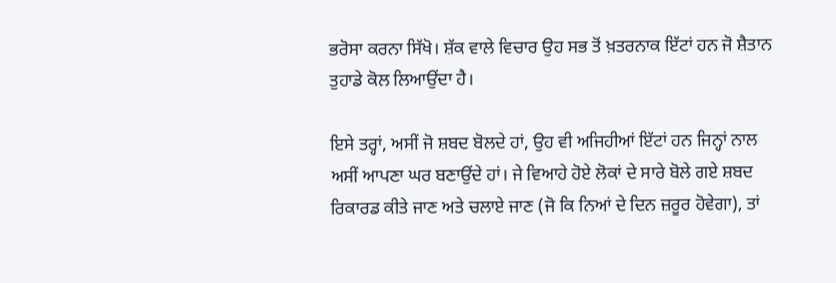ਭਰੋਸਾ ਕਰਨਾ ਸਿੱਖੋ। ਸ਼ੱਕ ਵਾਲੇ ਵਿਚਾਰ ਉਹ ਸਭ ਤੋਂ ਖ਼ਤਰਨਾਕ ਇੱਟਾਂ ਹਨ ਜੋ ਸ਼ੈਤਾਨ ਤੁਹਾਡੇ ਕੋਲ ਲਿਆਉਂਦਾ ਹੈ।

ਇਸੇ ਤਰ੍ਹਾਂ, ਅਸੀਂ ਜੋ ਸ਼ਬਦ ਬੋਲਦੇ ਹਾਂ, ਉਹ ਵੀ ਅਜਿਹੀਆਂ ਇੱਟਾਂ ਹਨ ਜਿਨ੍ਹਾਂ ਨਾਲ ਅਸੀਂ ਆਪਣਾ ਘਰ ਬਣਾਉਂਦੇ ਹਾਂ। ਜੇ ਵਿਆਹੇ ਹੋਏ ਲੋਕਾਂ ਦੇ ਸਾਰੇ ਬੋਲੇ ਗਏ ਸ਼ਬਦ ਰਿਕਾਰਡ ਕੀਤੇ ਜਾਣ ਅਤੇ ਚਲਾਏ ਜਾਣ (ਜੋ ਕਿ ਨਿਆਂ ਦੇ ਦਿਨ ਜ਼ਰੂਰ ਹੋਵੇਗਾ), ਤਾਂ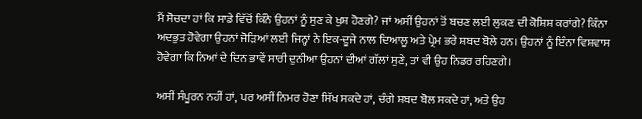ਮੈਂ ਸੋਚਦਾ ਹਾਂ ਕਿ ਸਾਡੇ ਵਿੱਚੋਂ ਕਿੰਨੇ ਉਹਨਾਂ ਨੂੰ ਸੁਣ ਕੇ ਖੁਸ਼ ਹੋਣਗੇ? ਜਾਂ ਅਸੀਂ ਉਹਨਾਂ ਤੋਂ ਬਚਣ ਲਈ ਲੁਕਣ ਦੀ ਕੋਸ਼ਿਸ਼ ਕਰਾਂਗੇ? ਕਿੰਨਾ ਅਦਭੁਤ ਹੋਵੇਗਾ ਉਹਨਾਂ ਜੋੜਿਆਂ ਲਈ ਜਿਨ੍ਹਾਂ ਨੇ ਇਕ-ਦੂਜੇ ਨਾਲ ਦਿਆਲੂ ਅਤੇ ਪ੍ਰੇਮ ਭਰੇ ਸ਼ਬਦ ਬੋਲੇ ਹਨ। ਉਹਨਾਂ ਨੂੰ ਇੰਨਾ ਵਿਸ਼ਵਾਸ ਹੋਵੇਗਾ ਕਿ ਨਿਆਂ ਦੇ ਦਿਨ ਭਾਵੇਂ ਸਾਰੀ ਦੁਨੀਆ ਉਹਨਾਂ ਦੀਆਂ ਗੱਲਾਂ ਸੁਣੇ, ਤਾਂ ਵੀ ਉਹ ਨਿਡਰ ਰਹਿਣਗੇ।

ਅਸੀਂ ਸੰਪੂਰਨ ਨਹੀਂ ਹਾਂ, ਪਰ ਅਸੀਂ ਨਿਮਰ ਹੋਣਾ ਸਿੱਖ ਸਕਦੇ ਹਾਂ, ਚੰਗੇ ਸ਼ਬਦ ਬੋਲ ਸਕਦੇ ਹਾਂ, ਅਤੇ ਉਹ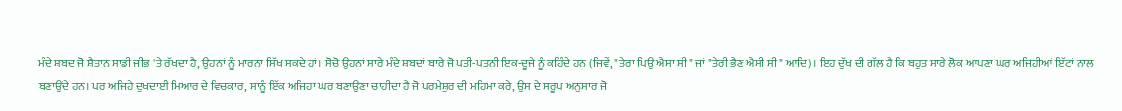ਮੰਦੇ ਸ਼ਬਦ ਜੋ ਸ਼ੈਤਾਨ ਸਾਡੀ ਜੀਭ 'ਤੇ ਰੱਖਦਾ ਹੈ, ਉਹਨਾਂ ਨੂੰ ਮਾਰਨਾ ਸਿੱਖ ਸਕਦੇ ਹਾਂ। ਸੋਚੋ ਉਹਨਾਂ ਸਾਰੇ ਮੰਦੇ ਸ਼ਬਦਾਂ ਬਾਰੇ ਜੋ ਪਤੀ-ਪਤਨੀ ਇਕ-ਦੂਜੇ ਨੂੰ ਕਹਿੰਦੇ ਹਨ (ਜਿਵੇਂ, "ਤੇਰਾ ਪਿਉ ਐਸਾ ਸੀ" ਜਾਂ "ਤੇਰੀ ਭੈਣ ਐਸੀ ਸੀ" ਆਦਿ)। ਇਹ ਦੁੱਖ ਦੀ ਗੱਲ ਹੈ ਕਿ ਬਹੁਤ ਸਾਰੇ ਲੋਕ ਆਪਣਾ ਘਰ ਅਜਿਹੀਆਂ ਇੱਟਾਂ ਨਾਲ ਬਣਾਉਂਦੇ ਹਨ। ਪਰ ਅਜਿਹੇ ਦੁਖਦਾਈ ਮਿਆਰ ਦੇ ਵਿਚਕਾਰ, ਸਾਨੂੰ ਇੱਕ ਅਜਿਹਾ ਘਰ ਬਣਾਉਣਾ ਚਾਹੀਦਾ ਹੈ ਜੋ ਪਰਮੇਸ਼ੁਰ ਦੀ ਮਹਿਮਾ ਕਰੇ, ਉਸ ਦੇ ਸਰੂਪ ਅਨੁਸਾਰ ਜੋ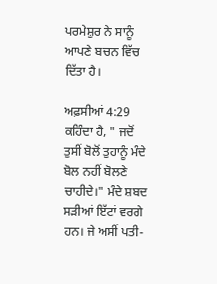ਪਰਮੇਸ਼ੁਰ ਨੇ ਸਾਨੂੰ ਆਪਣੇ ਬਚਨ ਵਿੱਚ ਦਿੱਤਾ ਹੈ।

ਅਫ਼ਸੀਆਂ 4:29 ਕਹਿੰਦਾ ਹੈ, " ਜਦੋਂ ਤੁਸੀਂ ਬੋਲੋਂ ਤੁਹਾਨੂੰ ਮੰਦੇ ਬੋਲ ਨਹੀਂ ਬੋਲਣੇ ਚਾਹੀਦੇ।" ਮੰਦੇ ਸ਼ਬਦ ਸੜੀਆਂ ਇੱਟਾਂ ਵਰਗੇ ਹਨ। ਜੇ ਅਸੀਂ ਪਤੀ-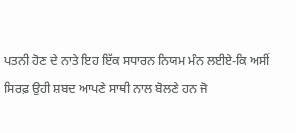ਪਤਨੀ ਹੋਣ ਦੇ ਨਾਤੇ ਇਹ ਇੱਕ ਸਧਾਰਨ ਨਿਯਮ ਮੰਨ ਲਈਏ-ਕਿ ਅਸੀਂ ਸਿਰਫ਼ ਉਹੀ ਸ਼ਬਦ ਆਪਣੇ ਸਾਥੀ ਨਾਲ ਬੋਲਣੇ ਹਨ ਜੋ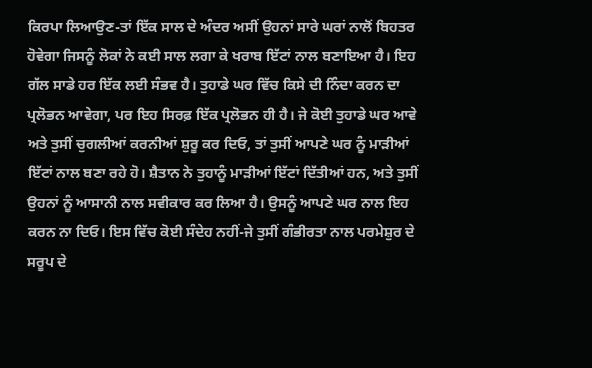ਕਿਰਪਾ ਲਿਆਉਣ-ਤਾਂ ਇੱਕ ਸਾਲ ਦੇ ਅੰਦਰ ਅਸੀਂ ਉਹਨਾਂ ਸਾਰੇ ਘਰਾਂ ਨਾਲੋਂ ਬਿਹਤਰ ਹੋਵੇਗਾ ਜਿਸਨੂੰ ਲੋਕਾਂ ਨੇ ਕਈ ਸਾਲ ਲਗਾ ਕੇ ਖਰਾਬ ਇੱਟਾਂ ਨਾਲ ਬਣਾਇਆ ਹੈ। ਇਹ ਗੱਲ ਸਾਡੇ ਹਰ ਇੱਕ ਲਈ ਸੰਭਵ ਹੈ। ਤੁਹਾਡੇ ਘਰ ਵਿੱਚ ਕਿਸੇ ਦੀ ਨਿੰਦਾ ਕਰਨ ਦਾ ਪ੍ਰਲੋਭਨ ਆਵੇਗਾ, ਪਰ ਇਹ ਸਿਰਫ਼ ਇੱਕ ਪ੍ਰਲੋਭਨ ਹੀ ਹੈ। ਜੇ ਕੋਈ ਤੁਹਾਡੇ ਘਰ ਆਵੇ ਅਤੇ ਤੁਸੀਂ ਚੁਗਲੀਆਂ ਕਰਨੀਆਂ ਸ਼ੁਰੂ ਕਰ ਦਿਓ, ਤਾਂ ਤੁਸੀਂ ਆਪਣੇ ਘਰ ਨੂੰ ਮਾੜੀਆਂ ਇੱਟਾਂ ਨਾਲ ਬਣਾ ਰਹੇ ਹੋ। ਸ਼ੈਤਾਨ ਨੇ ਤੁਹਾਨੂੰ ਮਾੜੀਆਂ ਇੱਟਾਂ ਦਿੱਤੀਆਂ ਹਨ, ਅਤੇ ਤੁਸੀਂ ਉਹਨਾਂ ਨੂੰ ਆਸਾਨੀ ਨਾਲ ਸਵੀਕਾਰ ਕਰ ਲਿਆ ਹੈ। ਉਸਨੂੰ ਆਪਣੇ ਘਰ ਨਾਲ ਇਹ ਕਰਨ ਨਾ ਦਿਓ। ਇਸ ਵਿੱਚ ਕੋਈ ਸੰਦੇਹ ਨਹੀਂ-ਜੇ ਤੁਸੀਂ ਗੰਭੀਰਤਾ ਨਾਲ ਪਰਮੇਸ਼ੁਰ ਦੇ ਸਰੂਪ ਦੇ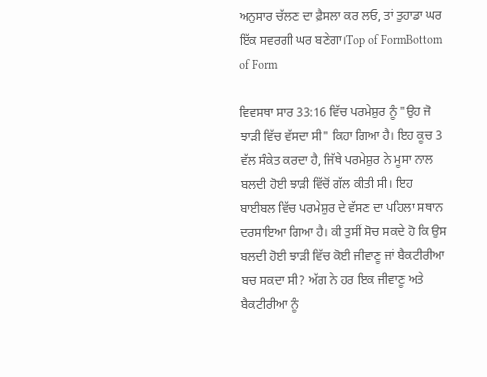ਅਨੁਸਾਰ ਚੱਲਣ ਦਾ ਫ਼ੈਸਲਾ ਕਰ ਲਓ, ਤਾਂ ਤੁਹਾਡਾ ਘਰ ਇੱਕ ਸਵਰਗੀ ਘਰ ਬਣੇਗਾ।Top of FormBottom of Form

ਵਿਵਸਥਾ ਸਾਰ 33:16 ਵਿੱਚ ਪਰਮੇਸ਼ੁਰ ਨੂੰ "ਉਹ ਜੋ ਝਾੜੀ ਵਿੱਚ ਵੱਸਦਾ ਸੀ" ਕਿਹਾ ਗਿਆ ਹੈ। ਇਹ ਕੂਚ 3 ਵੱਲ ਸੰਕੇਤ ਕਰਦਾ ਹੈ, ਜਿੱਥੇ ਪਰਮੇਸ਼ੁਰ ਨੇ ਮੂਸਾ ਨਾਲ ਬਲਦੀ ਹੋਈ ਝਾੜੀ ਵਿੱਚੋਂ ਗੱਲ ਕੀਤੀ ਸੀ। ਇਹ ਬਾਈਬਲ ਵਿੱਚ ਪਰਮੇਸ਼ੁਰ ਦੇ ਵੱਸਣ ਦਾ ਪਹਿਲਾ ਸਥਾਨ ਦਰਸਾਇਆ ਗਿਆ ਹੈ। ਕੀ ਤੁਸੀਂ ਸੋਚ ਸਕਦੇ ਹੋ ਕਿ ਉਸ ਬਲਦੀ ਹੋਈ ਝਾੜੀ ਵਿੱਚ ਕੋਈ ਜੀਵਾਣੂ ਜਾਂ ਬੈਕਟੀਰੀਆ ਬਚ ਸਕਦਾ ਸੀ? ਅੱਗ ਨੇ ਹਰ ਇਕ ਜੀਵਾਣੂ ਅਤੇ ਬੈਕਟੀਰੀਆ ਨੂੰ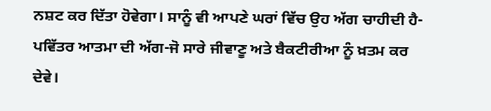ਨਸ਼ਟ ਕਰ ਦਿੱਤਾ ਹੋਵੇਗਾ। ਸਾਨੂੰ ਵੀ ਆਪਣੇ ਘਰਾਂ ਵਿੱਚ ਉਹ ਅੱਗ ਚਾਹੀਦੀ ਹੈ-ਪਵਿੱਤਰ ਆਤਮਾ ਦੀ ਅੱਗ-ਜੋ ਸਾਰੇ ਜੀਵਾਣੂ ਅਤੇ ਬੈਕਟੀਰੀਆ ਨੂੰ ਖ਼ਤਮ ਕਰ ਦੇਵੇ।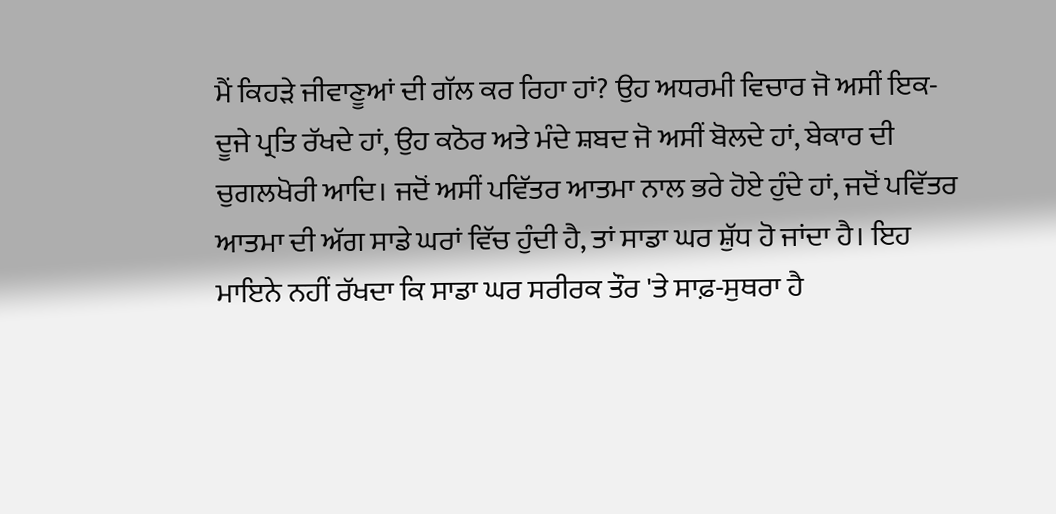ਮੈਂ ਕਿਹੜੇ ਜੀਵਾਣੂਆਂ ਦੀ ਗੱਲ ਕਰ ਰਿਹਾ ਹਾਂ? ਉਹ ਅਧਰਮੀ ਵਿਚਾਰ ਜੋ ਅਸੀਂ ਇਕ-ਦੂਜੇ ਪ੍ਰਤਿ ਰੱਖਦੇ ਹਾਂ, ਉਹ ਕਠੋਰ ਅਤੇ ਮੰਦੇ ਸ਼ਬਦ ਜੋ ਅਸੀਂ ਬੋਲਦੇ ਹਾਂ, ਬੇਕਾਰ ਦੀ ਚੁਗਲਖੋਰੀ ਆਦਿ। ਜਦੋਂ ਅਸੀਂ ਪਵਿੱਤਰ ਆਤਮਾ ਨਾਲ ਭਰੇ ਹੋਏ ਹੁੰਦੇ ਹਾਂ, ਜਦੋਂ ਪਵਿੱਤਰ ਆਤਮਾ ਦੀ ਅੱਗ ਸਾਡੇ ਘਰਾਂ ਵਿੱਚ ਹੁੰਦੀ ਹੈ, ਤਾਂ ਸਾਡਾ ਘਰ ਸ਼ੁੱਧ ਹੋ ਜਾਂਦਾ ਹੈ। ਇਹ ਮਾਇਨੇ ਨਹੀਂ ਰੱਖਦਾ ਕਿ ਸਾਡਾ ਘਰ ਸਰੀਰਕ ਤੌਰ 'ਤੇ ਸਾਫ਼-ਸੁਥਰਾ ਹੈ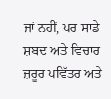ਜਾਂ ਨਹੀਂ, ਪਰ ਸਾਡੇ ਸ਼ਬਦ ਅਤੇ ਵਿਚਾਰ ਜ਼ਰੂਰ ਪਵਿੱਤਰ ਅਤੇ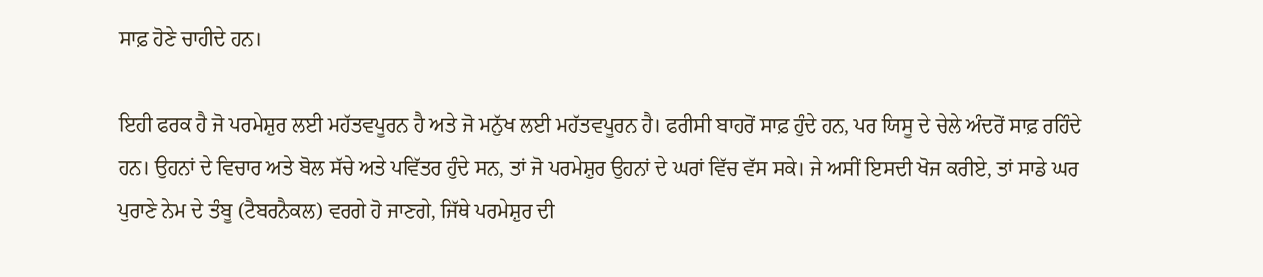ਸਾਫ਼ ਹੋਣੇ ਚਾਹੀਦੇ ਹਨ।

ਇਹੀ ਫਰਕ ਹੈ ਜੋ ਪਰਮੇਸ਼ੁਰ ਲਈ ਮਹੱਤਵਪੂਰਨ ਹੈ ਅਤੇ ਜੋ ਮਨੁੱਖ ਲਈ ਮਹੱਤਵਪੂਰਨ ਹੈ। ਫਰੀਸੀ ਬਾਹਰੋਂ ਸਾਫ਼ ਹੁੰਦੇ ਹਨ, ਪਰ ਯਿਸੂ ਦੇ ਚੇਲੇ ਅੰਦਰੋਂ ਸਾਫ਼ ਰਹਿੰਦੇ ਹਨ। ਉਹਨਾਂ ਦੇ ਵਿਚਾਰ ਅਤੇ ਬੋਲ ਸੱਚੇ ਅਤੇ ਪਵਿੱਤਰ ਹੁੰਦੇ ਸਨ, ਤਾਂ ਜੋ ਪਰਮੇਸ਼ੁਰ ਉਹਨਾਂ ਦੇ ਘਰਾਂ ਵਿੱਚ ਵੱਸ ਸਕੇ। ਜੇ ਅਸੀਂ ਇਸਦੀ ਖੋਜ ਕਰੀਏ, ਤਾਂ ਸਾਡੇ ਘਰ ਪੁਰਾਣੇ ਨੇਮ ਦੇ ਤੰਬੂ (ਟੈਬਰਨੈਕਲ) ਵਰਗੇ ਹੋ ਜਾਣਗੇ, ਜਿੱਥੇ ਪਰਮੇਸ਼ੁਰ ਦੀ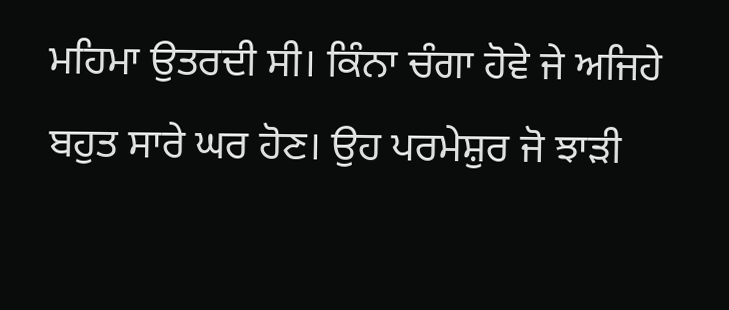ਮਹਿਮਾ ਉਤਰਦੀ ਸੀ। ਕਿੰਨਾ ਚੰਗਾ ਹੋਵੇ ਜੇ ਅਜਿਹੇ ਬਹੁਤ ਸਾਰੇ ਘਰ ਹੋਣ। ਉਹ ਪਰਮੇਸ਼ੁਰ ਜੋ ਝਾੜੀ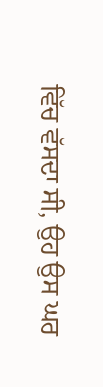ਵਿੱਚ ਵੱਸਦਾ ਸੀ, ਉਹ ਉਸ ਘਰ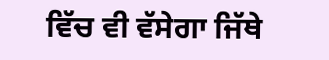ਵਿੱਚ ਵੀ ਵੱਸੇਗਾ ਜਿੱਥੇ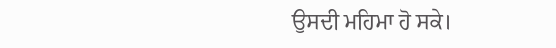ਉਸਦੀ ਮਹਿਮਾ ਹੋ ਸਕੇ।